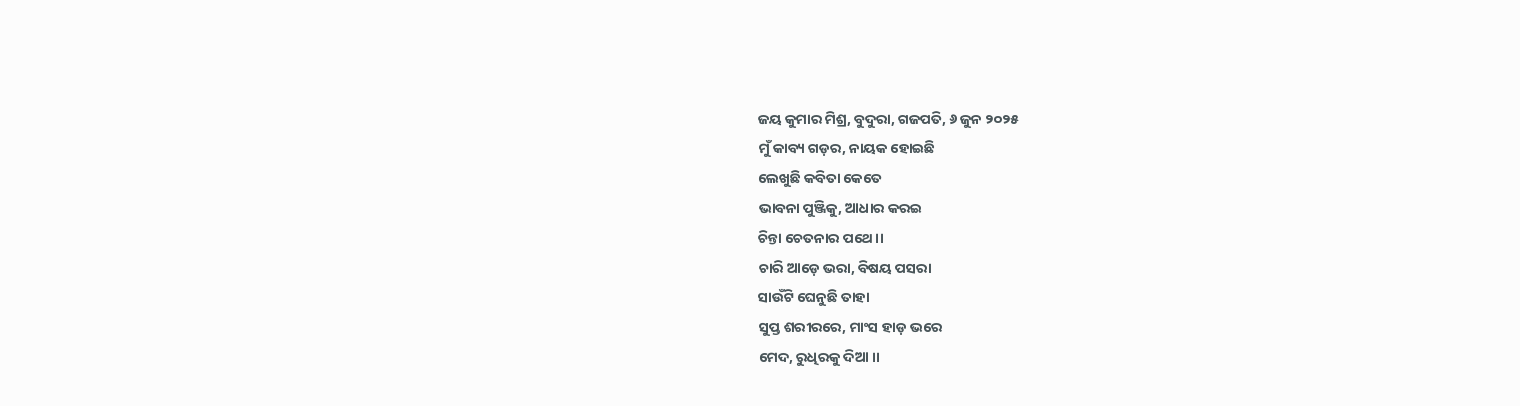ଜୟ କୁମାର ମିଶ୍ର, ବୁଦୁରା, ଗଜପତି, ୬ ଜୁନ ୨୦୨୫
ମୁଁ କାବ୍ୟ ଗଡ଼ର, ନାୟକ ହୋଇଛି
ଲେଖୁଛି କବିତା କେତେ
ଭାବନା ପୁଞ୍ଜିକୁ, ଆଧାର କରଇ
ଚିନ୍ତା ଚେତନାର ପଥେ ।।
ଚାରି ଆଡ଼େ ଭରା, ବିଷୟ ପସରା
ସାଉଁଟି ଘେନୁଛି ତାହା
ସୁପ୍ତ ଶରୀରରେ, ମାଂସ ହାଡ଼ ଭରେ
ମେଦ, ରୁଧିରକୁ ଦିଆ ।।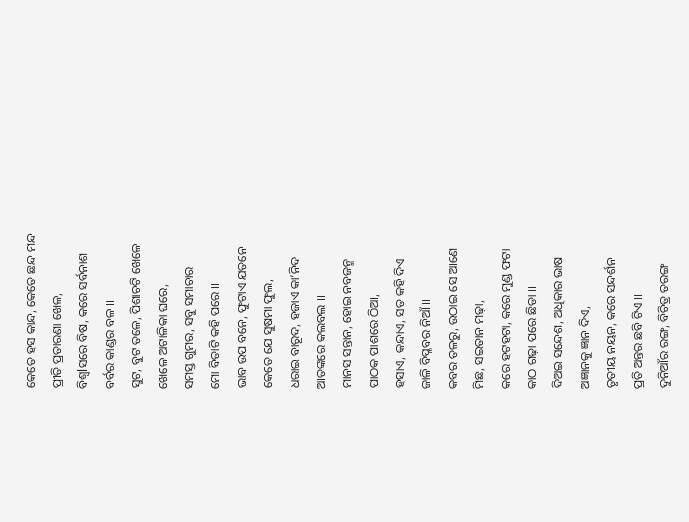କେତେ ହସ କାନ୍ଦ, କେତେ ଛନ୍ଦ ମନ୍ଦ
ପ୍ରୀତି ପ୍ରତାରଣା ଖେଳ,
ବିଶ୍ବlସରେ ବିଷ, କରେ ସର୍ବନାଶ
ବର୍ବର କାଣ୍ଡର ବଳ ।।
ସୁଟ, ବୁଟ ତଳେ, ପିଶାଚଟି ଖେଳେ
ଖେଳେ ଅଟାଳିକା ଘରେ,
ସମସ୍ତ ଗୁମର, ସବୁ ସମାଚାର
ମୋ ବିତାଟି କହି ପରେ ।।
ଭାବ ଉପ ବନେ, ଫୁଟାଏ ଯତନେ
କେତେ ଯେ ସୁଷମା ଫୁଲ,
ଧରାଇ ବାରୂଦ, ହଜାଏ କା’ନିଦ
ଆତଙ୍କରେ କଲବଲ ।।
ମାନସ ସନ୍ତାନ, ହୋଇ ନବଜନ୍ମ
ପାଠକ ପାଶରେ ଠିଆ,
ହସାଏ, କନ୍ଦାଏ, ସତ କହି ଦିଏ
ଜାଳି ବିପ୍ଳବର ନିଆଁ ।।
କବର ତଳରୁ, ଉଠାଇ ସେ ଆଣେ
ମିଛ, ସଇତାନ ମଢ଼ା,
କରେ ହଟହଟା, କରେ ମୁଣ୍ଡ ଫଟା
କାଠ ଗଢ଼ା ପରେ ଛିଡା ।।
ଦିଅଇ ସନ୍ଦେଶ, ଅଧିକାର ଭାଷ
ଅଜ୍ଞାନକୁ ଜ୍ଞାନ ଦିଏ,
ତୃତୀୟ ନୟନ, କରେ ସନ୍ଦର୍ଶନ
ପ୍ରତି ଅନ୍ତର ଛବି ଟିଏ ।।
ଦୁନିଆଁର ରଙ୍ଗ, ବିଚିତ୍ର ତରଙ୍ଗ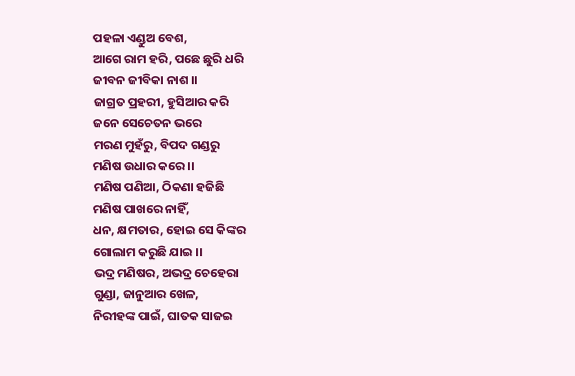ପହଳା ଏଣ୍ଡୁଅ ବେଶ,
ଆଗେ ରାମ ହରି, ପଛେ ଛୁରି ଧରି
ଜୀବନ ଜୀବିକା ନାଶ ।।
ଜାଗ୍ରତ ପ୍ରହରୀ, ହୁସିଆର କରି
ଜନେ ସେଚେତନ ଭରେ
ମରଣ ମୁହଁରୁ, ବିପଦ ଗଣ୍ଡରୁ
ମଣିଷ ଉଧାର କରେ ।।
ମଣିଷ ପଣିଆ, ଠିକଣା ହଜିଛି
ମଣିଷ ପାଖରେ ନାହିଁ,
ଧନ, କ୍ଷମତାର, ହୋଇ ସେ କିଙ୍କର
ଗୋଲାମ କରୁଛି ଯାଇ ।।
ଭଦ୍ର ମଣିଷର, ଅଭଦ୍ର ଚେହେରା
ଗୁଣ୍ଡା, ଜାନୁଆର ଖେଳ,
ନିରୀହଙ୍କ ପାଇଁ, ଘାତକ ସାଜଇ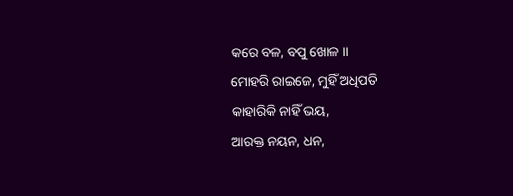କରେ ବଳ, ବପୁ ଖୋଳ ।।
ମୋହରି ରାଇଜେ, ମୁହିଁ ଅଧିପତି
କାହାରିକି ନାହିଁ ଭୟ,
ଆରକ୍ତ ନୟନ, ଧନ,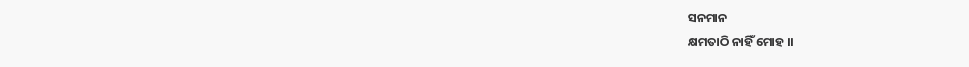ସନମାନ
କ୍ଷମତାଠି ନାହିଁ ମୋହ ।।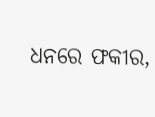ଧନରେ ଫକୀର,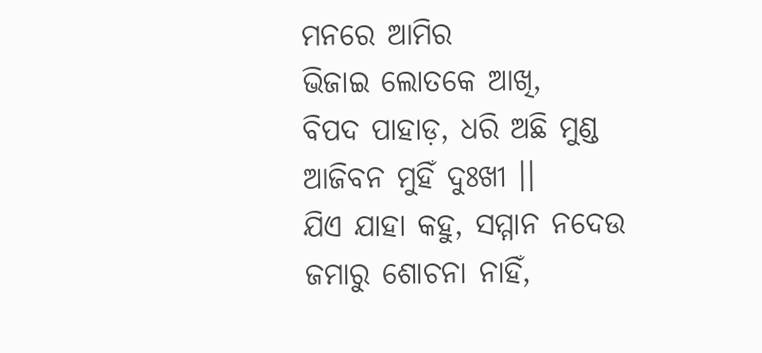ମନରେ ଆମିର
ଭିଜାଇ ଲୋତକେ ଆଖି,
ବିପଦ ପାହାଡ଼, ଧରି ଅଛି ମୁଣ୍ଡ
ଆଜିବନ ମୁହିଁ ଦୁଃଖୀ ।।
ଯିଏ ଯାହା କହୁ, ସମ୍ମାନ ନଦେଉ
ଜମାରୁ ଶୋଚନା ନାହିଁ,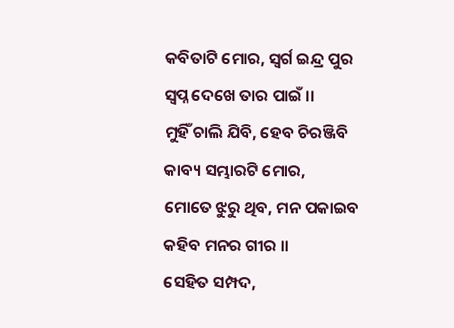କବିତାଟି ମୋର, ସ୍ୱର୍ଗ ଇନ୍ଦ୍ର ପୁର
ସ୍ୱପ୍ନ ଦେଖେ ତାର ପାଇଁ ।।
ମୁହିଁ ଚାଲି ଯିବି, ହେବ ଚିରଞ୍ଜିବି
କାବ୍ୟ ସମ୍ଭାରଟି ମୋର,
ମୋତେ ଝୁରୁ ଥିବ, ମନ ପକାଇବ
କହିବ ମନର ଗୀର ।।
ସେହିତ ସମ୍ପଦ,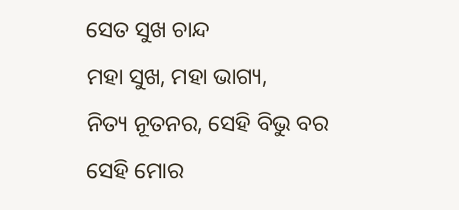ସେତ ସୁଖ ଚାନ୍ଦ
ମହା ସୁଖ, ମହା ଭାଗ୍ୟ,
ନିତ୍ୟ ନୂତନର, ସେହି ବିଭୁ ବର
ସେହି ମୋର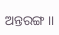ଅନ୍ତରଙ୍ଗ ।।